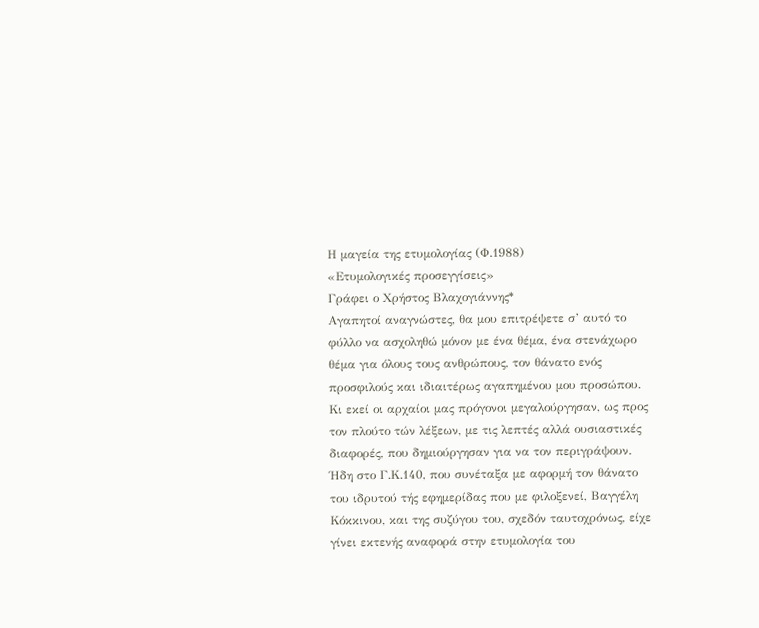Η μαγεία της ετυμολογίας (Φ.1988)
«Ετυμολογικές προσεγγίσεις»
Γράφει ο Χρήστος Βλαχογιάννης*
Αγαπητοί αναγνώστες, θα μου επιτρέψετε σ’ αυτό το φύλλο να ασχοληθώ μόνον με ένα θέμα, ένα στενάχωρο θέμα για όλους τους ανθρώπους, τον θάνατο ενός προσφιλούς και ιδιαιτέρως αγαπημένου μου προσώπου.
Κι εκεί οι αρχαίοι μας πρόγονοι μεγαλούργησαν, ως προς τον πλούτο τών λέξεων, με τις λεπτές αλλά ουσιαστικές διαφορές, που δημιούργησαν για να τον περιγράψουν.
Ήδη στο Γ.Κ.140, που συνέταξα με αφορμή τον θάνατο του ιδρυτού τής εφημερίδας που με φιλοξενεί, Βαγγέλη Κόκκινου, και της συζύγου του, σχεδόν ταυτοχρόνως, είχε γίνει εκτενής αναφορά στην ετυμολογία του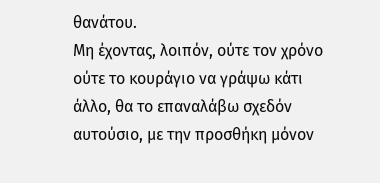θανάτου.
Μη έχοντας, λοιπόν, ούτε τον χρόνο ούτε το κουράγιο να γράψω κάτι άλλο, θα το επαναλάβω σχεδόν αυτούσιο, με την προσθήκη μόνον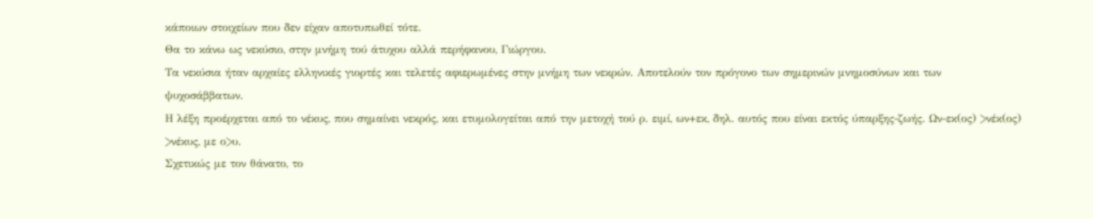κάποιων στοιχείων που δεν είχαν αποτυπωθεί τότε.
Θα το κάνω ως νεκύσιο, στην μνήμη τού άτυχου αλλά περήφανου, Γιώργου.
Τα νεκύσια ήταν αρχαίες ελληνικές γιορτές και τελετές αφιερωμένες στην μνήμη των νεκρών. Αποτελούν τον πρόγονο των σημερινών μνημοσύνων και των ψυχοσάββατων.
Η λέξη προέρχεται από το νέκυς, που σημαίνει νεκρός, και ετυμολογείται από την μετοχή τού ρ. ειμί, ων+εκ, δηλ. αυτός που είναι εκτός ύπαρξης-ζωής. Ων-εκ(ος) >νέκ(ος) >νέκυς, με ο>υ.
Σχετικώς με τον θάνατο, το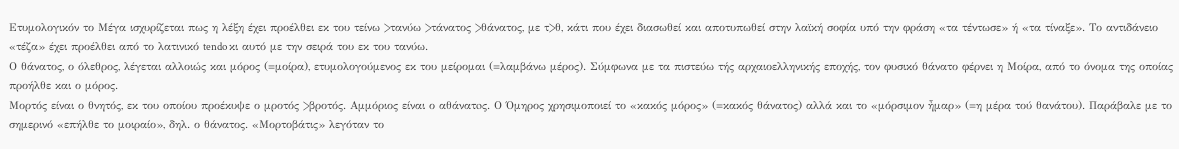Ετυμολογικόν το Μέγα ισχυρίζεται πως η λέξη έχει προέλθει εκ του τείνω >τανύω >τάνατος >θάνατος, με τ>θ, κάτι που έχει διασωθεί και αποτυπωθεί στην λαϊκή σοφία υπό την φράση «τα τέντωσε» ή «τα τίναξε». Το αντιδάνειο «τέζα» έχει προέλθει από το λατινικό tendo κι αυτό με την σειρά του εκ του τανύω.
Ο θάνατος, ο όλεθρος, λέγεται αλλοιώς και μόρος (=μοίρα), ετυμολογούμενος εκ του μείρομαι (=λαμβάνω μέρος). Σύμφωνα με τα πιστεύω τής αρχαιοελληνικής εποχής, τον φυσικό θάνατο φέρνει η Μοίρα, από το όνομα της οποίας προήλθε και ο μόρος.
Μορτός είναι ο θνητός, εκ του οποίου προέκυψε ο μροτός >βροτός. Αμμόριος είναι ο αθάνατoς. Ο Όμηρος χρησιμοποιεί το «κακός μόρος» (=κακός θάνατος) αλλά και το «μόρσιμον ἦμαρ» (=η μέρα τού θανάτου). Παράβαλε με το σημερινό «επήλθε το μοιραίο», δηλ. ο θάνατος. «Μορτοβάτις» λεγόταν το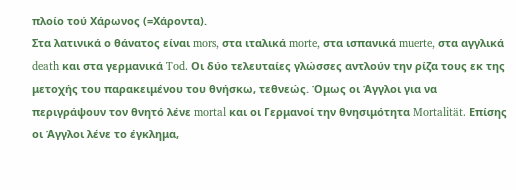πλοίο τού Χάρωνος (=Χάροντα).
Στα λατινικά ο θάνατος είναι mors, στα ιταλικά morte, στα ισπανικά muerte, στα αγγλικά death και στα γερμανικά Tod. Οι δύο τελευταίες γλώσσες αντλούν την ρίζα τους εκ της μετοχής του παρακειμένου του θνήσκω, τεθνεώς. Όμως οι Άγγλοι για να περιγράψουν τον θνητό λένε mortal και οι Γερμανοί την θνησιμότητα Mortalität. Επίσης οι Άγγλοι λένε το έγκλημα,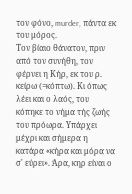τον φόνο, murder, πάντα εκ του μόρος.
Τον βίαιο θάνατον, πριν από τον συνήθη, τον φέρνει η Κήρ, εκ του ρ. κείρω (=κόπτω). Κι όπως λέει και ο λαός, του κόπηκε το νήμα τής ζωής του πρόωρα. Υπάρχει μέχρι και σήμερα η κατάρα «κήρα και μόρα να σ' εύρει». Άρα, κηρ είναι ο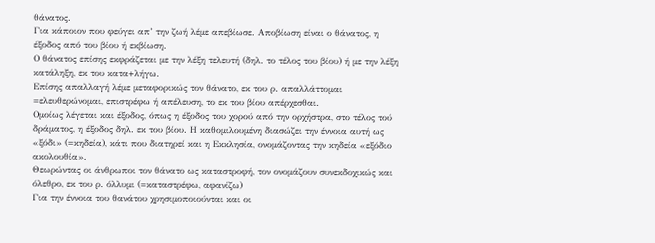θάνατος.
Για κάποιον που φεύγει απ’ την ζωή λέμε απεβίωσε. Αποβίωση είναι ο θάνατος, η έξοδος από του βίου ή εκβίωση.
Ο θάνατος επίσης εκφράζεται με την λέξη τελευτή (δηλ. το τέλος του βίου) ή με την λέξη κατάληξη, εκ του κατα+λήγω.
Επίσης απαλλαγή λέμε μεταφορικώς τον θάνατο, εκ του ρ. απαλλάττομαι =ελευθερώνομαι, επιστρέφω ή απέλευση, το εκ του βίου απέρχεσθαι.
Ομοίως λέγεται και έξοδος, όπως η έξοδος του χορού από την ορχήστρα, στο τέλος τού δράματος, η έξοδος δηλ. εκ του βίου. Η καθομιλουμένη διασώζει την έννοια αυτή ως «ξόδι» (=κηδεία), κάτι που διατηρεί και η Εκκλησία, ονομάζοντας την κηδεία «εξόδιο ακολουθία».
Θεωρώντας οι άνθρωποι τον θάνατο ως καταστροφή, τον ονομάζουν συνεκδοχικώς και όλεθρο, εκ του ρ. όλλυμι (=καταστρέφω, αφανίζω)
Για την έννοια του θανάτου χρησιμοποιούνται και οι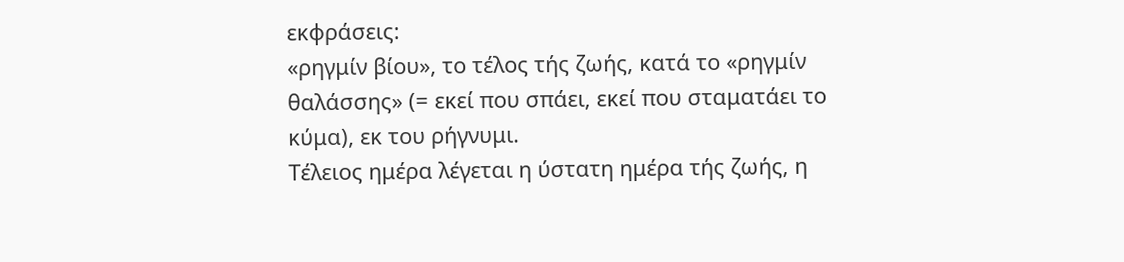εκφράσεις:
«ρηγμίν βίου», το τέλος τής ζωής, κατά το «ρηγμίν θαλάσσης» (= εκεί που σπάει, εκεί που σταματάει το κύμα), εκ του ρήγνυμι.
Τέλειος ημέρα λέγεται η ύστατη ημέρα τής ζωής, η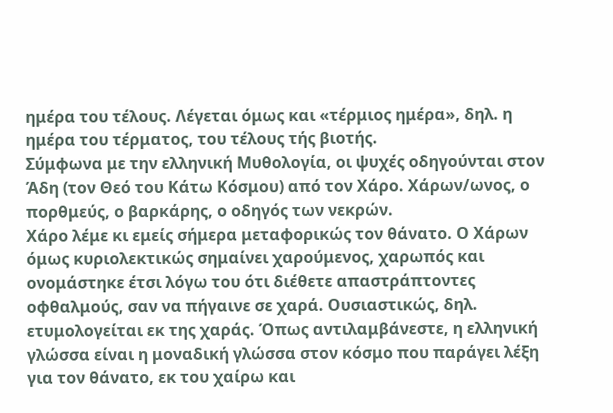ημέρα του τέλους. Λέγεται όμως και «τέρμιος ημέρα», δηλ. η ημέρα του τέρματος, του τέλους τής βιοτής.
Σύμφωνα με την ελληνική Μυθολογία, οι ψυχές οδηγούνται στον Άδη (τον Θεό του Κάτω Κόσμου) από τον Χάρο. Χάρων/ωνος, ο πορθμεύς, ο βαρκάρης, ο οδηγός των νεκρών.
Χάρο λέμε κι εμείς σήμερα μεταφορικώς τον θάνατο. Ο Χάρων όμως κυριολεκτικώς σημαίνει χαρούμενος, χαρωπός και ονομάστηκε έτσι λόγω του ότι διέθετε απαστράπτοντες οφθαλμούς, σαν να πήγαινε σε χαρά. Ουσιαστικώς, δηλ. ετυμολογείται εκ της χαράς. Όπως αντιλαμβάνεστε, η ελληνική γλώσσα είναι η μοναδική γλώσσα στον κόσμο που παράγει λέξη για τον θάνατο, εκ του χαίρω και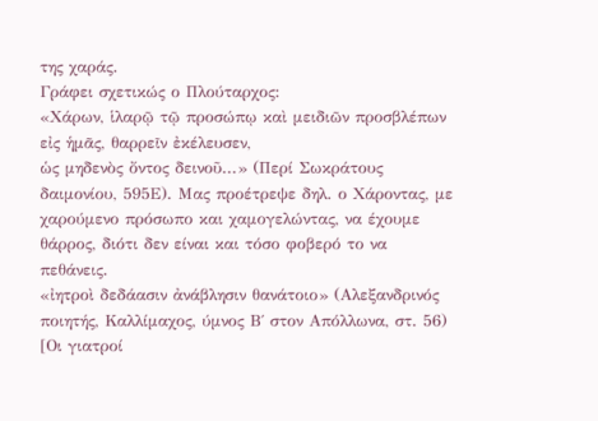της χαράς.
Γράφει σχετικώς ο Πλούταρχος:
«Χάρων, ἱλαρῷ τῷ προσώπῳ καὶ μειδιῶν προσβλέπων εἰς ἡμᾶς, θαρρεῖν ἐκέλευσεν,
ὡς μηδενὸς ὄντος δεινοῦ...» (Περί Σωκράτους δαιμονίου, 595Ε). Μας προέτρεψε δηλ. ο Χάροντας, με χαρούμενο πρόσωπο και χαμογελώντας, να έχουμε θάρρος, διότι δεν είναι και τόσο φοβερό το να πεθάνεις.
«ἰητροὶ δεδάασιν ἀνάβλησιν θανάτοιο» (Αλεξανδρινός ποιητής, Καλλίμαχος, ύμνος Β΄ στον Απόλλωνα, στ. 56) [Οι γιατροί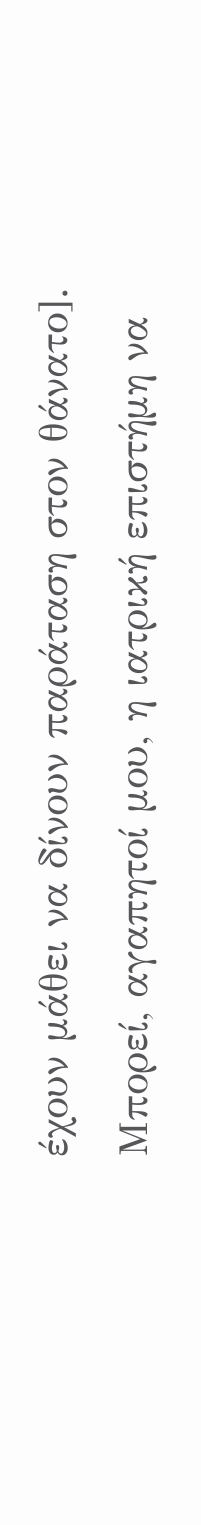έχουν μάθει να δίνουν παράταση στον θάνατο].
Μπορεί, αγαπητοί μου, η ιατρική επιστήμη να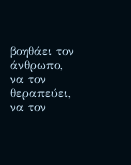βοηθάει τον άνθρωπο, να τον θεραπεύει, να τον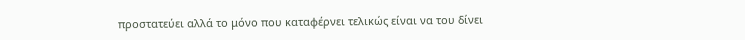προστατεύει αλλά το μόνο που καταφέρνει τελικώς είναι να του δίνει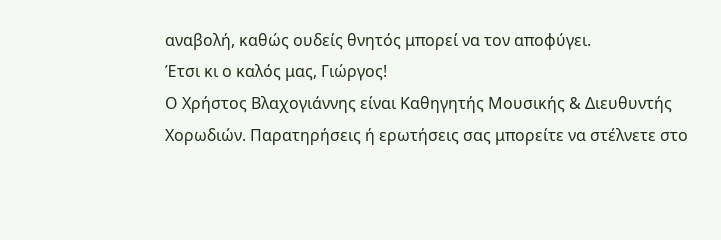αναβολή, καθώς ουδείς θνητός μπορεί να τον αποφύγει.
Έτσι κι ο καλός μας, Γιώργος!
Ο Χρήστος Βλαχογιάννης είναι Καθηγητής Μουσικής & Διευθυντής Χορωδιών. Παρατηρήσεις ή ερωτήσεις σας μπορείτε να στέλνετε στο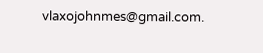vlaxojohnmes@gmail.com.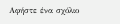Αφήστε ένα σχόλιο